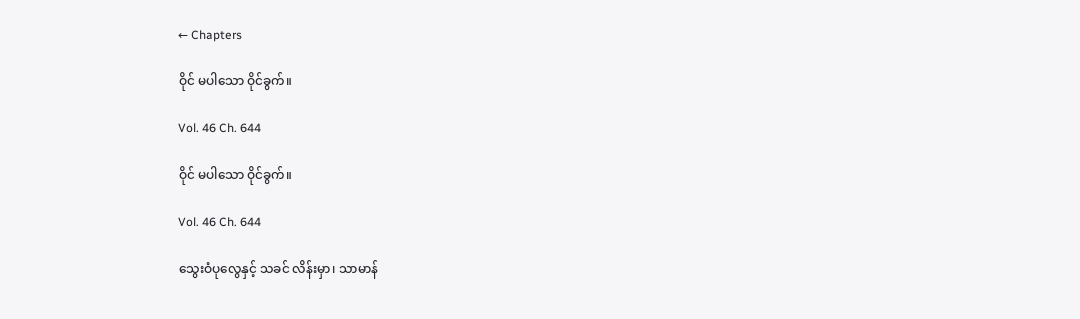← Chapters

ဝိုင် မပါသော ဝိုင်ခွက်။

Vol. 46 Ch. 644

ဝိုင် မပါသော ဝိုင်ခွက်။

Vol. 46 Ch. 644

သွေးဝံပုလွေနှင့် သခင် လိန်းမှာ၊ သာမာန်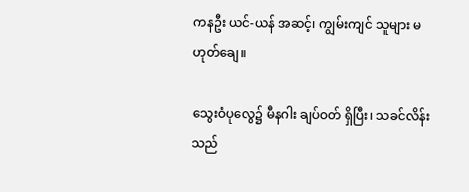ကနဦး ယင်-ယန် အဆင့်၊ ကျွမ်းကျင် သူများ မဟုတ်ချေ။

သွေးဝံပုလွေ၌ မီနဂါး ချပ်ဝတ် ရှိပြီး၊ သခင်လိန်း သည်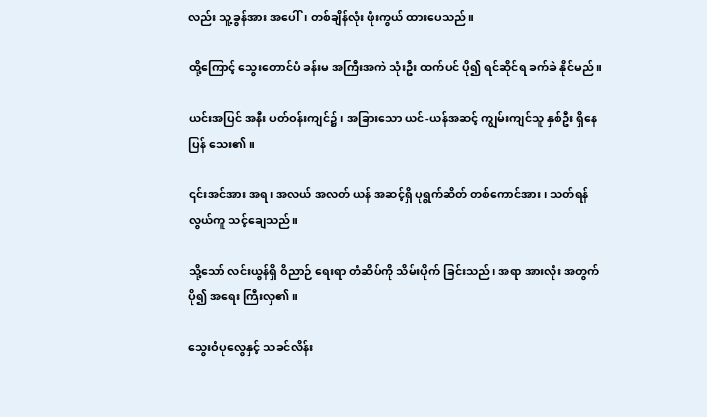လည်း သူ့ခွန်အား အပေါ်၊ တစ်ချိန်လုံး ဖုံးကွယ် ထားပေသည်။

ထို့ကြောင့် သွေးတောင်ပံ ခန်းမ အကြီးအကဲ သုံးဦး ထက်ပင် ပို၍ ရင်ဆိုင်ရ ခက်ခဲ နိုင်မည်။

ယင်းအပြင် အနီး ပတ်ဝန်းကျင်၌၊ အခြားသော ယင်-ယန်အဆင့် ကျွမ်းကျင်သူ နှစ်ဦး ရှိနေပြန် သေး၏။

၎င်းအင်အား အရ၊ အလယ် အလတ် ယန် အဆင့်ရှိ ပုရွက်ဆိတ် တစ်ကောင်အား၊ သတ်ရန် လွယ်ကူ သင့်ချေသည်။

သို့သော် လင်းယွန်ရှိ ဝိညာဉ် ရေးရာ တံဆိပ်ကို သိမ်းပိုက် ခြင်းသည်၊ အရာ အားလုံး အတွက် ပို၍ အရေး ကြီးလှ၏။

သွေးဝံပုလွေနှင့် သခင်လိန်း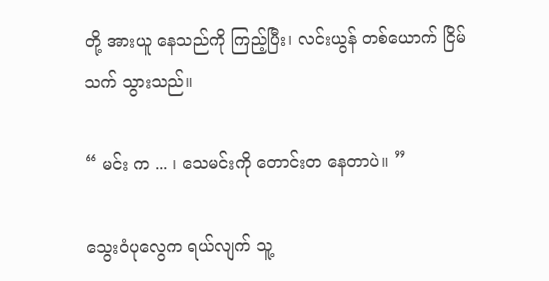တို့ အားယူ နေသည်ကို ကြည့်ပြီး၊ လင်းယွန် တစ်ယောက် ငြိမ်သက် သွားသည်။

“ မင်း က ... ၊ သေမင်းကို တောင်းတ နေတာပဲ။ ”

သွေးဝံပုလွေက ရယ်လျက် သူ့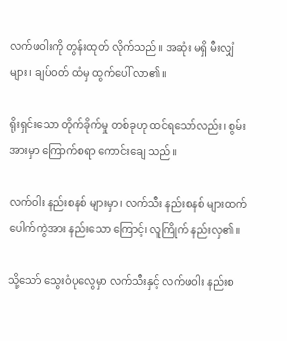လက်ဖဝါးကို တွန်းထုတ် လိုက်သည်။ အဆုံး မရှိ မီးလျှံများ၊ ချပ်ဝတ် ထံမှ ထွက်ပေါ် လာ၏။

ရိုးရှင်းသော တိုက်ခိုက်မှု တစ်ခုဟု ထင်ရသော်လည်း၊ စွမ်းအားမှာ ကြောက်စရာ ကောင်းချေ သည်။

လက်ဝါး နည်းစနစ် များမှာ၊ လက်သီး နည်းစနစ် များထက် ပေါက်ကွဲအား နည်းသော ကြောင့်၊ လူကြိုက် နည်းလှ၏။

သို့သော် သွေးဝံပုလွေမှာ လက်သီးနှင့် လက်ဖဝါး နည်းစ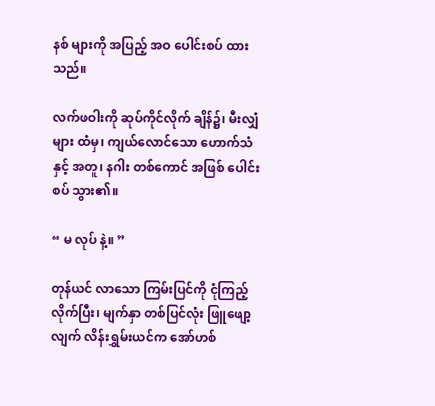နစ် များကို အပြည့် အဝ ပေါင်းစပ် ထားသည်။

လက်ဖဝါးကို ဆုပ်ကိုင်လိုက် ချိန်၌၊ မီးလျှံများ ထံမှ၊ ကျယ်လောင်သော ဟောက်သံ နှင့် အတူ၊ နဂါး တစ်ကောင် အဖြစ် ပေါင်းစပ် သွား၏။

“ မ လုပ် နဲ့။ ”

တုန်ယင် လာသော ကြမ်းပြင်ကို ငုံကြည့် လိုက်ပြီး၊ မျက်နှာ တစ်ပြင်လုံး ဖြူဖျော့လျက် လိန်းရွှမ်းယင်က အော်ဟစ်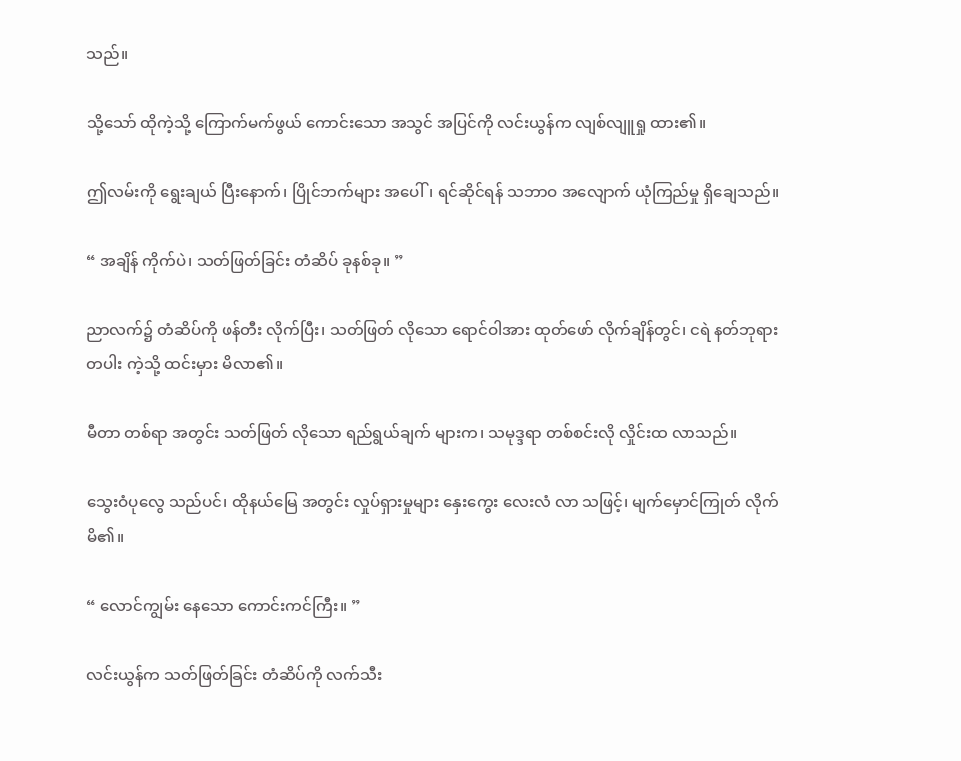သည်။

သို့သော် ထိုကဲ့သို့ ကြောက်မက်ဖွယ် ကောင်းသော အသွင် အပြင်ကို လင်းယွန်က လျစ်လျူရှု ထား၏။

ဤလမ်းကို ရွေးချယ် ပြီးနောက်၊ ပြိုင်ဘက်များ အပေါ်၊ ရင်ဆိုင်ရန် သဘာဝ အလျောက် ယုံကြည်မှု ရှိချေသည်။

“ အချိန် ကိုက်ပဲ၊ သတ်ဖြတ်ခြင်း တံဆိပ် ခုနစ်ခု။ ”

ညာလက်၌ တံဆိပ်ကို ဖန်တီး လိုက်ပြီး၊ သတ်ဖြတ် လိုသော ရောင်ဝါအား ထုတ်ဖော် လိုက်ချိန်တွင်၊ ငရဲ နတ်ဘုရား တပါး ကဲ့သို့ ထင်းမှား မိလာ၏။

မီတာ တစ်ရာ အတွင်း သတ်ဖြတ် လိုသော ရည်ရွယ်ချက် များက၊ သမုဒ္ဒရာ တစ်စင်းလို လှိုင်းထ လာသည်။

သွေးဝံပုလွေ သည်ပင်၊ ထိုနယ်မြေ အတွင်း လှုပ်ရှားမှုများ နှေးကွေး လေးလံ လာ သဖြင့်၊ မျက်မှောင်ကြုတ် လိုက်မိ၏။

“ လောင်ကျွမ်း နေသော ကောင်းကင်ကြီး။ ”

လင်းယွန်က သတ်ဖြတ်ခြင်း တံဆိပ်ကို လက်သီး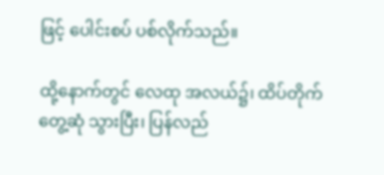ဖြင့် ပေါင်းစပ် ပစ်လိုက်သည်။

ထို့နောက်တွင် လေထု အလယ်၌၊ ထိပ်တိုက်တွေ့ဆုံ သွားပြီး၊ ပြန်လည်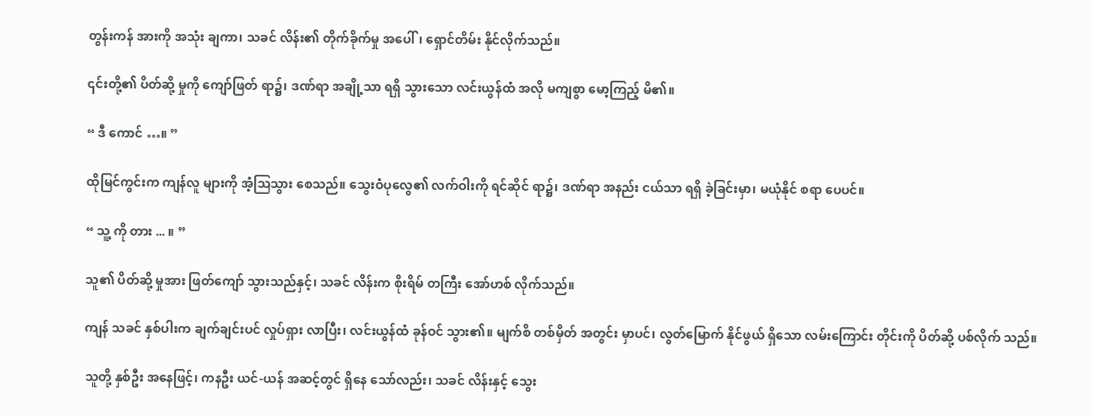တွန်းကန် အားကို အသုံး ချကာ၊ သခင် လိန်း၏ တိုက်ခိုက်မှု အပေါ်၊ ရှောင်တိမ်း နိုင်လိုက်သည်။

၎င်းတို့၏ ပိတ်ဆို့ မှုကို ကျော်ဖြတ် ရာ၌၊ ဒဏ်ရာ အချို့သာ ရရှိ သွားသော လင်းယွန်ထံ အလို မကျစွာ မော့ကြည့် မိ၏။

“ ဒီ ကောင် …။ ”

ထိုမြင်ကွင်းက ကျန်လူ များကို အံ့သြသွား စေသည်။ သွေးဝံပုလွေ၏ လက်ဝါးကို ရင်ဆိုင် ရာ၌၊ ဒဏ်ရာ အနည်း ငယ်သာ ရရှိ ခဲ့ခြင်းမှာ၊ မယုံနိုင် စရာ ပေပင်။

“ သူ့ ကို တား ... ။ ”

သူ၏ ပိတ်ဆို့ မှုအား ဖြတ်ကျော် သွားသည်နှင့်၊ သခင် လိန်းက စိုးရိမ် တကြီး အော်ဟစ် လိုက်သည်။

ကျန် သခင် နှစ်ပါးက ချက်ချင်းပင် လှုပ်ရှား လာပြီး၊ လင်းယွန်ထံ ခုန်ဝင် သွား၏။ မျက်စိ တစ်မှိတ် အတွင်း မှာပင်၊ လွတ်မြောက် နိုင်ဖွယ် ရှိသော လမ်းကြောင်း တိုင်းကို ပိတ်ဆို့ ပစ်လိုက် သည်။

သူတို့ နှစ်ဦး အနေဖြင့်၊ ကနဦး ယင်-ယန် အဆင့်တွင် ရှိနေ သော်လည်း၊ သခင် လိန်းနှင့် သွေး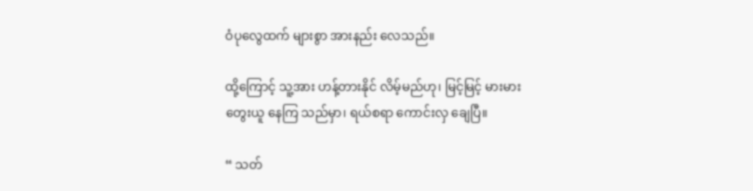ဝံပုလွေထက် များစွာ အားနည်း လေသည်။

ထို့ကြောင့် သူ့အား ဟန့်တားနိုင် လိမ့်မည်ဟု၊ မြင့်မြင့် မားမား တွေးယူ နေကြ သည်မှာ၊ ရယ်စရာ ကောင်းလှ ချေပြီ။

“ သတ်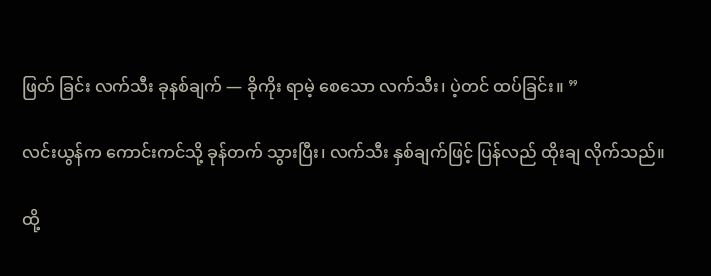ဖြတ် ခြင်း လက်သီး ခုနစ်ချက် — ခိုကိုး ရာမဲ့ စေသော လက်သီး၊ ပဲ့တင် ထပ်ခြင်း။ ”

လင်းယွန်က ကောင်းကင်သို့ ခုန်တက် သွားပြီး၊ လက်သီး နှစ်ချက်ဖြင့် ပြန်လည် ထိုးချ လိုက်သည်။

ထို့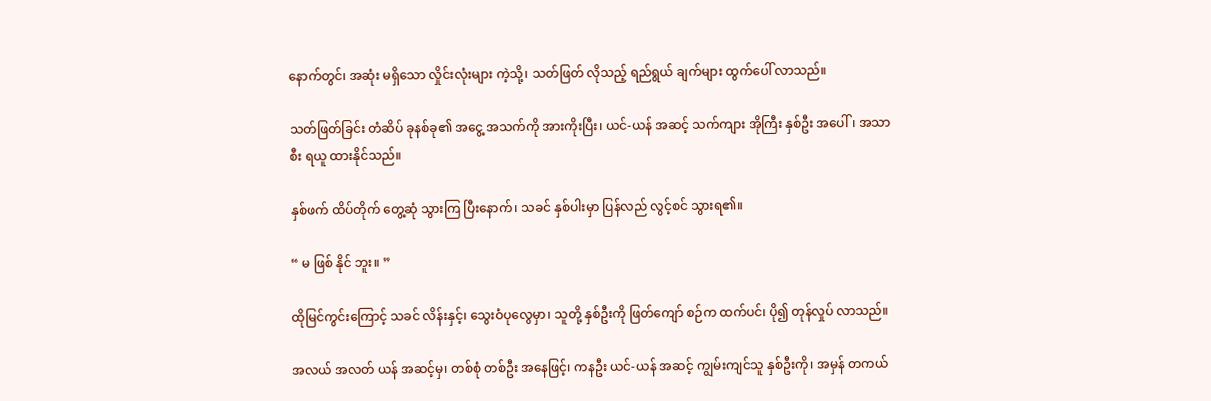နောက်တွင်၊ အဆုံး မရှိသော လှိုင်းလုံးများ ကဲ့သို့၊ သတ်ဖြတ် လိုသည့် ရည်ရွယ် ချက်များ ထွက်ပေါ် လာသည်။

သတ်ဖြတ်ခြင်း တံဆိပ် ခုနစ်ခု၏ အငွေ့ အသက်ကို အားကိုးပြီး၊ ယင်-ယန် အဆင့် သက်ကျား အိုကြီး နှစ်ဦး အပေါ်၊ အသာစီး ရယူ ထားနိုင်သည်။

နှစ်ဖက် ထိပ်တိုက် တွေ့ဆုံ သွားကြ ပြီးနောက်၊ သခင် နှစ်ပါးမှာ ပြန်လည် လွင့်စင် သွားရ၏။

“ မ ဖြစ် နိုင် ဘူး။ ”

ထိုမြင်ကွင်းကြောင့် သခင် လိန်းနှင့်၊ သွေးဝံပုလွေမှာ၊ သူတို့ နှစ်ဦးကို ဖြတ်ကျော် စဉ်က ထက်ပင်၊ ပို၍ တုန်လှုပ် လာသည်။

အလယ် အလတ် ယန် အဆင့်မှ၊ တစ်စုံ တစ်ဦး အနေဖြင့်၊ ကနဦး ယင်-ယန် အဆင့် ကျွမ်းကျင်သူ နှစ်ဦးကို၊ အမှန် တကယ်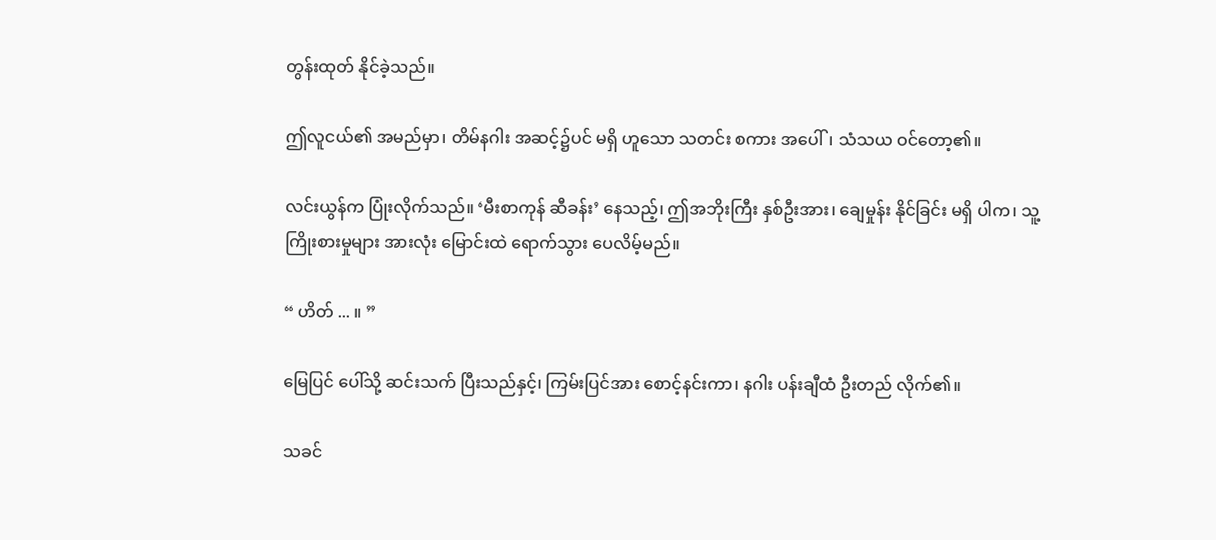တွန်းထုတ် နိုင်ခဲ့သည်။

ဤလူငယ်၏ အမည်မှာ၊ တိမ်နဂါး အဆင့်၌ပင် မရှိ ဟူသော သတင်း စကား အပေါ်၊ သံသယ ဝင်တော့၏။

လင်းယွန်က ပြုံးလိုက်သည်။ ‘မီးစာကုန် ဆီခန်း’ နေသည့်၊ ဤအဘိုးကြီး နှစ်ဦးအား၊ ချေမှုန်း နိုင်ခြင်း မရှိ ပါက၊ သူ့ ကြိုးစားမှုများ အားလုံး မြောင်းထဲ ရောက်သွား ပေလိမ့်မည်။

“ ဟိတ် ... ။ ”

မြေပြင် ပေါ်သို့ ဆင်းသက် ပြီးသည်နှင့်၊ ကြမ်းပြင်အား စောင့်နင်းကာ၊ နဂါး ပန်းချီထံ ဦးတည် လိုက်၏။

သခင်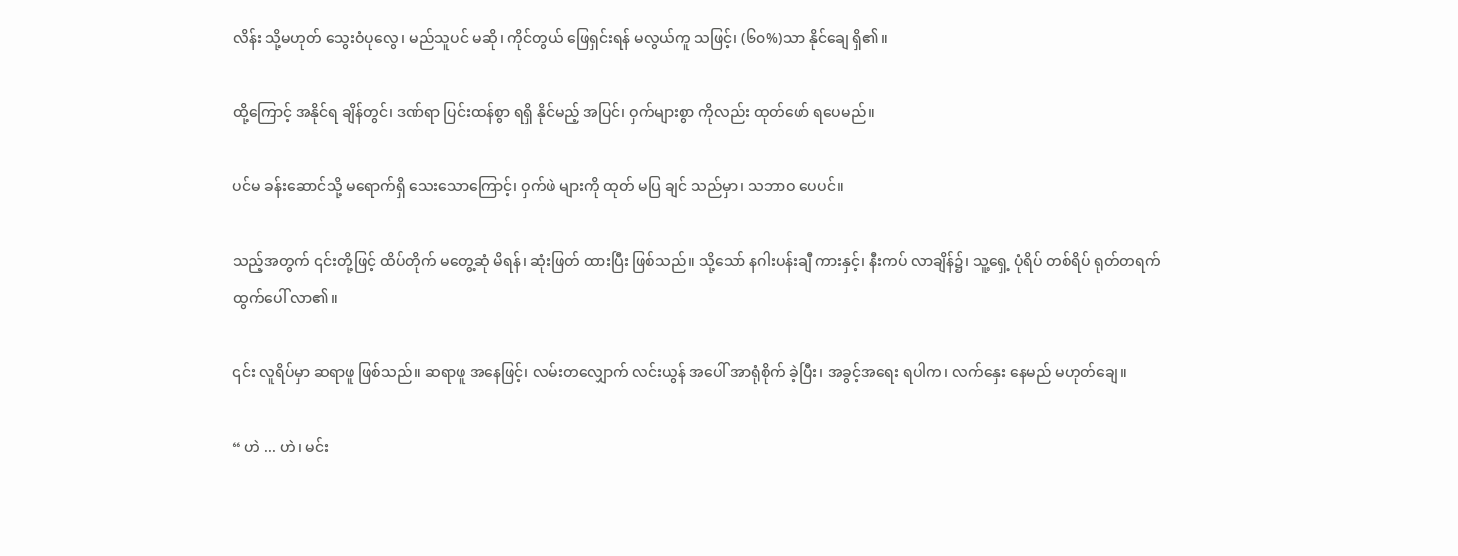လိန်း သို့မဟုတ် သွေးဝံပုလွေ၊ မည်သူပင် မဆို၊ ကိုင်တွယ် ဖြေရှင်းရန် မလွယ်ကူ သဖြင့်၊ (၆၀%)သာ နိုင်ချေ ရှိ၏။

ထို့ကြောင့် အနိုင်ရ ချိန်တွင်၊ ဒဏ်ရာ ပြင်းထန်စွာ ရရှိ နိုင်မည့် အပြင်၊ ဝှက်များစွာ ကိုလည်း ထုတ်ဖော် ရပေမည်။

ပင်မ ခန်းဆောင်သို့ မရောက်ရှိ သေးသောကြောင့်၊ ဝှက်ဖဲ များကို ထုတ် မပြ ချင် သည်မှာ၊ သဘာဝ ပေပင်။

သည့်အတွက် ၎င်းတို့ဖြင့် ထိပ်တိုက် မတွေ့ဆုံ မိရန်၊ ဆုံးဖြတ် ထားပြီး ဖြစ်သည်။ သို့သော် နဂါးပန်းချီ ကားနှင့်၊ နီးကပ် လာချိန်၌၊ သူ့ရှေ့ ပုံရိပ် တစ်ရိပ် ရုတ်တရက် ထွက်ပေါ် လာ၏။

၎င်း လူရိပ်မှာ ဆရာဖူ ဖြစ်သည်။ ဆရာဖူ အနေဖြင့်၊ လမ်းတလျှောက် လင်းယွန် အပေါ် အာရုံစိုက် ခဲ့ပြီး၊ အခွင့်အရေး ရပါက၊ လက်နှေး နေမည် မဟုတ်ချေ။

“ ဟဲ ... ဟဲ၊ မင်း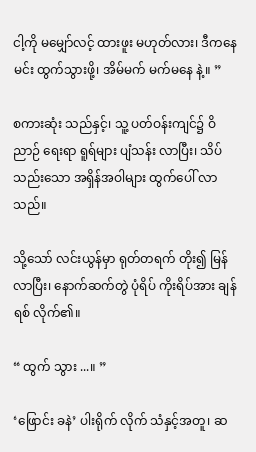ငါ့ကို မမျှော်လင့် ထားဖူး မဟုတ်လား၊ ဒီကနေ မင်း ထွက်သွားဖို့၊ အိမ်မက် မက်မနေ နဲ့။ ”

စကားဆုံး သည်နှင့်၊ သူ့ ပတ်ဝန်းကျင်၌ ဝိညာဉ် ရေးရာ ရူရ်များ ပျံသန်း လာပြီး၊ သိပ်သည်းသော အရှိန်အဝါများ ထွက်ပေါ် လာသည်။

သို့သော် လင်းယွန်မှာ ရုတ်တရက် တိုး၍ မြန်လာပြီး၊ နောက်ဆက်တွဲ ပုံရိပ် ကိုးရိပ်အား ချန်ရစ် လိုက်၏။

“ ထွက် သွား ...။ ”

‘ဖြောင်း ခနဲ’ ပါးရိုက် လိုက် သံနှင့်အတူ၊ ဆ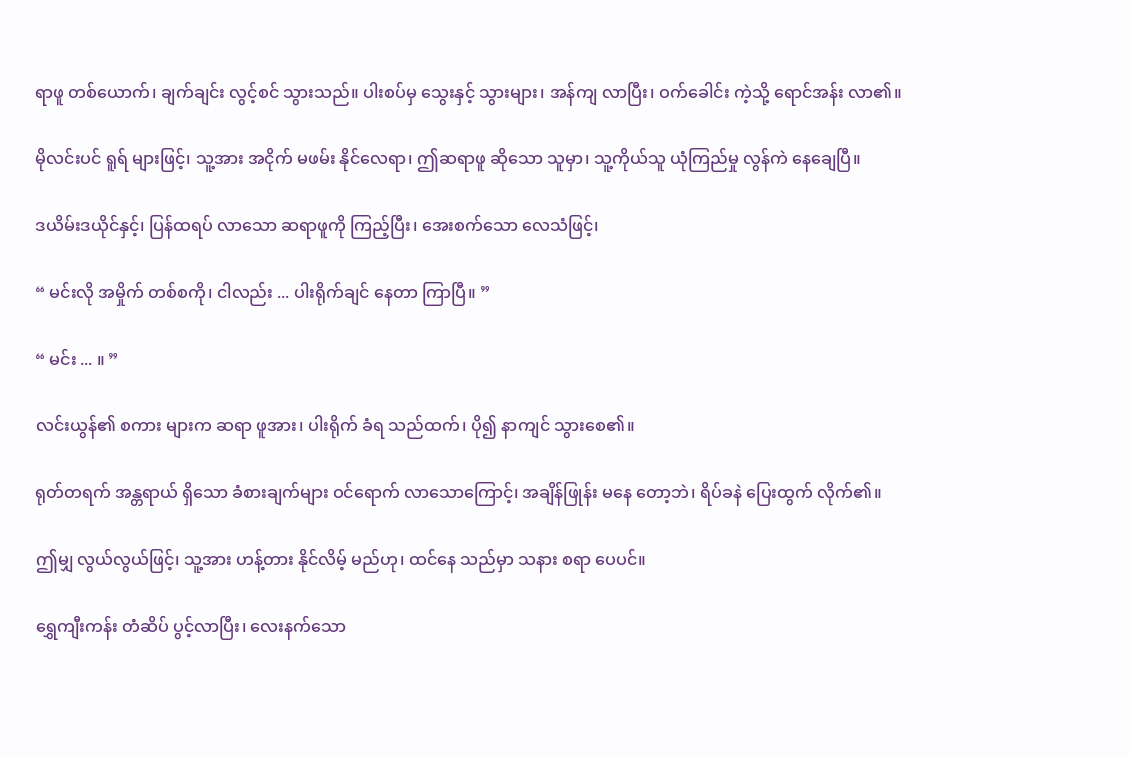ရာဖူ တစ်ယောက်၊ ချက်ချင်း လွင့်စင် သွားသည်။ ပါးစပ်မှ သွေးနှင့် သွားများ၊ အန်ကျ လာပြီး၊ ဝက်ခေါင်း ကဲ့သို့ ရောင်အန်း လာ၏။

မိုလင်းပင် ရူရ် များဖြင့်၊ သူ့အား အငိုက် မဖမ်း နိုင်လေရာ၊ ဤဆရာဖူ ဆိုသော သူမှာ၊ သူ့ကိုယ်သူ ယုံကြည်မှု လွန်ကဲ နေချေပြီ။

ဒယိမ်းဒယိုင်နှင့်၊ ပြန်ထရပ် လာသော ဆရာဖူကို ကြည့်ပြီး၊ အေးစက်သော လေသံဖြင့်၊

“ မင်းလို အမှိုက် တစ်စကို၊ ငါလည်း ... ပါးရိုက်ချင် နေတာ ကြာပြီ။ ”

“ မင်း ... ။ ”

လင်းယွန်၏ စကား များက ဆရာ ဖူအား၊ ပါးရိုက် ခံရ သည်ထက်၊ ပို၍ နာကျင် သွားစေ၏။

ရုတ်တရက် အန္တရာယ် ရှိသော ခံစားချက်များ ဝင်ရောက် လာသောကြောင့်၊ အချိန်ဖြုန်း မနေ တော့ဘဲ၊ ရိပ်ခနဲ ပြေးထွက် လိုက်၏။

ဤမျှ လွယ်လွယ်ဖြင့်၊ သူ့အား ဟန့်တား နိုင်လိမ့် မည်ဟု၊ ထင်နေ သည်မှာ သနား စရာ ပေပင်။

ရွှေကျီးကန်း တံဆိပ် ပွင့်လာပြီး၊ လေးနက်သော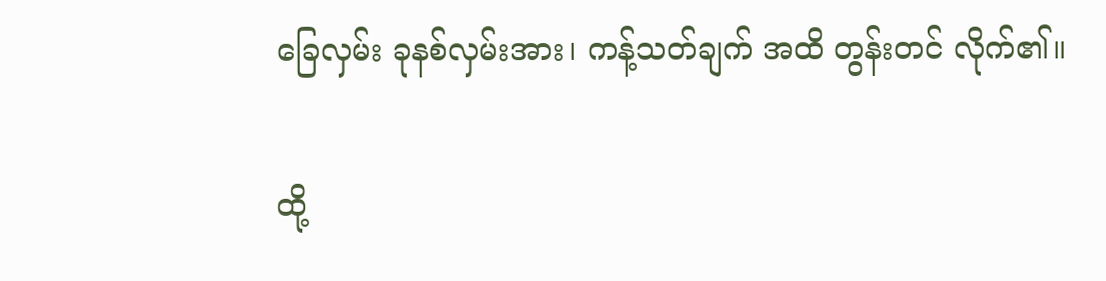ခြေလှမ်း ခုနစ်လှမ်းအား၊ ကန့်သတ်ချက် အထိ တွန်းတင် လိုက်၏။

ထို့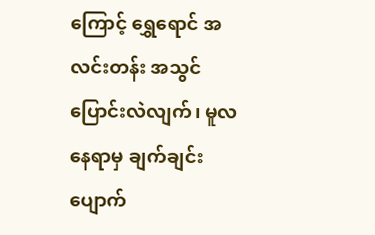ကြောင့် ရွှေရောင် အလင်းတန်း အသွင် ပြောင်းလဲလျက်၊ မူလ နေရာမှ ချက်ချင်း ပျောက်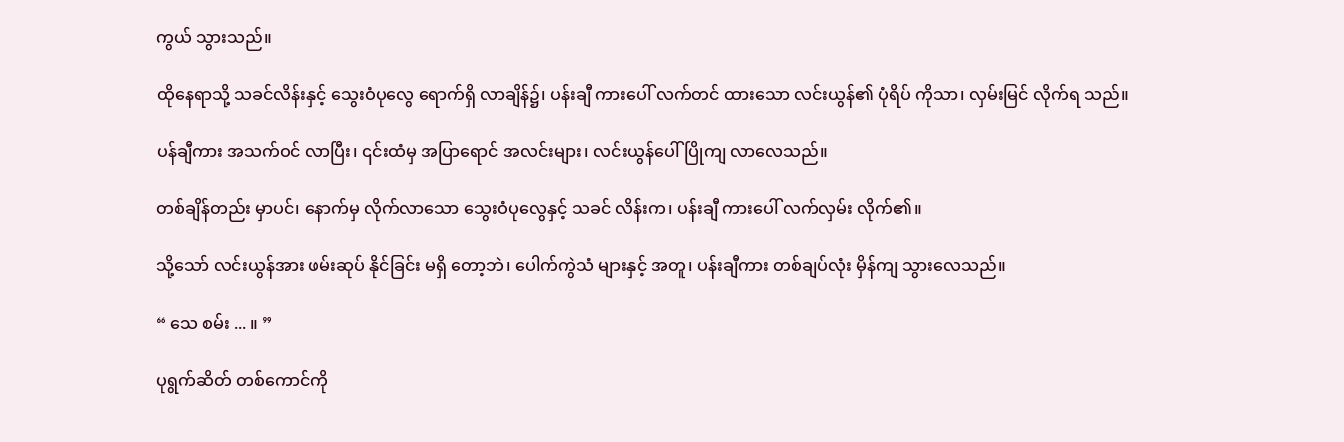ကွယ် သွားသည်။

ထိုနေရာသို့ သခင်လိန်းနှင့် သွေးဝံပုလွေ ရောက်ရှိ လာချိန်၌၊ ပန်းချီ ကားပေါ် လက်တင် ထားသော လင်းယွန်၏ ပုံရိပ် ကိုသာ၊ လှမ်းမြင် လိုက်ရ သည်။

ပန်ချီကား အသက်ဝင် လာပြီး၊ ၎င်းထံမှ အပြာရောင် အလင်းများ၊ လင်းယွန်ပေါ် ပြိုကျ လာလေသည်။

တစ်ချိန်တည်း မှာပင်၊ နောက်မှ လိုက်လာသော သွေးဝံပုလွေနှင့် သခင် လိန်းက၊ ပန်းချီ ကားပေါ် လက်လှမ်း လိုက်၏။

သို့သော် လင်းယွန်အား ဖမ်းဆုပ် နိုင်ခြင်း မရှိ တော့ဘဲ၊ ပေါက်ကွဲသံ များနှင့် အတူ၊ ပန်းချီကား တစ်ချပ်လုံး မှိန်ကျ သွားလေသည်။

“ သေ စမ်း ... ။ ”

ပုရွက်ဆိတ် တစ်ကောင်ကို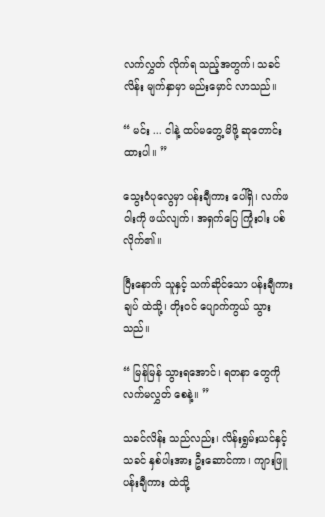လက်လွှတ် လိုက်ရ သည့်အတွက်၊ သခင်လိန်း မျက်နှာမှာ မည်းမှောင် လာသည်။

“ မင်း ... ငါနဲ့ ထပ်မတွေ့ မိဖို့ ဆုတောင်း ထားပါ။ ”

သွေးဝံပုလွေမှာ ပန်းချီကား ပေါ်ရှိ၊ လက်ဖဝါးကို ဖယ်လျက်၊ အရှက်ပြေ ကြုံးဝါး ပစ် လိုက်၏။

ပြီးနောက် သူနှင့် သက်ဆိုင်သော ပန်းချီကားချပ် ထဲသို့၊ တိုးဝင် ပျောက်ကွယ် သွားသည်။

“ မြန်မြန် သွားရအောင်၊ ရတနာ တွေကို လက်မလွှတ် စေနဲ့။ ”

သခင်လိန်း သည်လည်း၊ လိန်းရွှမ်းယင်နှင့် သခင် နှစ်ပါးအား ဦးဆောင်ကာ၊ ကျားဖြူ ပန်းချီကား ထဲသို့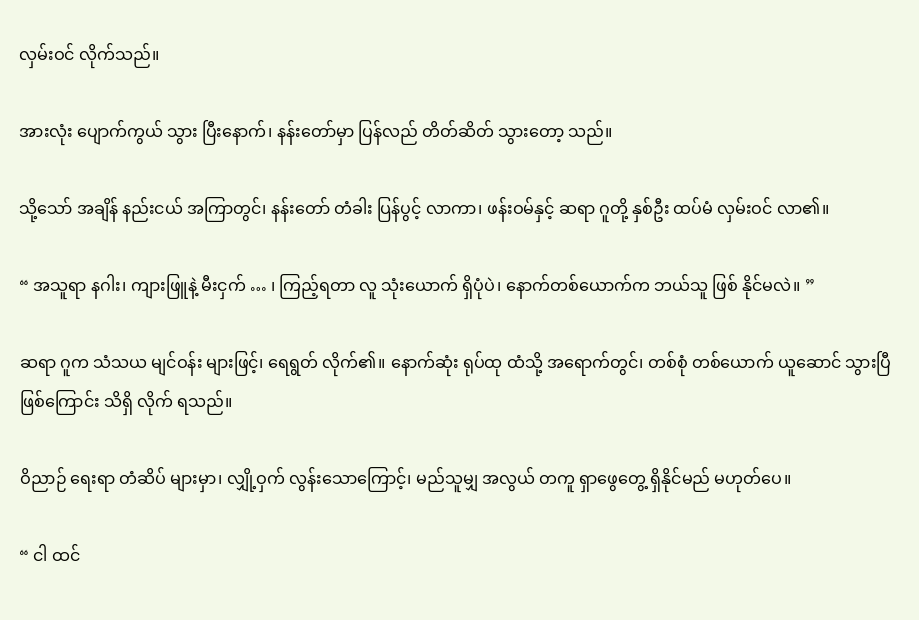လှမ်းဝင် လိုက်သည်။

အားလုံး ပျောက်ကွယ် သွား ပြီးနောက်၊ နန်းတော်မှာ ပြန်လည် တိတ်ဆိတ် သွားတော့ သည်။

သို့သော် အချိန် နည်းငယ် အကြာတွင်၊ နန်းတော် တံခါး ပြန်ပွင့် လာကာ၊ ဖန်းဝမ်နှင့် ဆရာ ဂူတို့ နှစ်ဦး ထပ်မံ လှမ်းဝင် လာ၏။

“ အသူရာ နဂါး၊ ကျားဖြူနဲ့ မီးငှက် … ၊ ကြည့်ရတာ လူ သုံးယောက် ရှိပုံပဲ၊ နောက်တစ်ယောက်က ဘယ်သူ ဖြစ် နိုင်မလဲ။ ”

ဆရာ ဂူက သံသယ မျင်ဝန်း များဖြင့်၊ ရေရွတ် လိုက်၏။ နောက်ဆုံး ရုပ်ထု ထံသို့ အရောက်တွင်၊ တစ်စုံ တစ်ယောက် ယူဆောင် သွားပြီ ဖြစ်ကြောင်း သိရှိ လိုက် ရသည်။

ဝိညာဉ် ရေးရာ တံဆိပ် များမှာ၊ လျှို့ဝှက် လွန်းသောကြောင့်၊ မည်သူမျှ အလွယ် တကူ ရှာဖွေတွေ့ ရှိနိုင်မည် မဟုတ်ပေ။

“ ငါ ထင်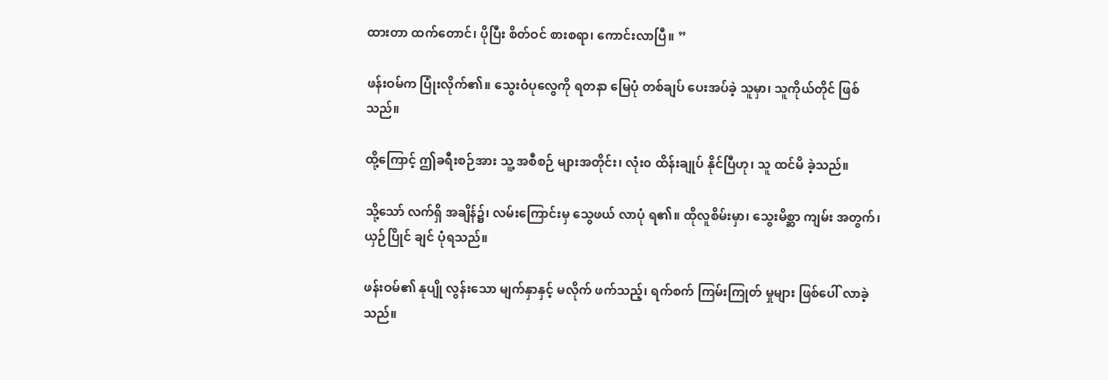ထားတာ ထက်တောင်၊ ပိုပြီး စိတ်ဝင် စားစရာ၊ ကောင်းလာပြီ။ ”

ဖန်းဝမ်က ပြုံးလိုက်၏။ သွေးဝံပုလွေကို ရတနာ မြေပုံ တစ်ချပ် ပေးအပ်ခဲ့ သူမှာ၊ သူကိုယ်တိုင် ဖြစ်သည်။

ထို့ကြောင့် ဤခရီးစဉ်အား သူ့ အစီစဉ် များအတိုင်း၊ လုံး၀ ထိန်းချုပ် နိုင်ပြီဟု၊ သူ ထင်မိ ခဲ့သည်။

သို့သော် လက်ရှိ အချိန်၌၊ လမ်းကြောင်းမှ သွေဖယ် လာပုံ ရ၏။ ထိုလူစိမ်းမှာ၊ သွေးမိစ္ဆာ ကျမ်း အတွက်၊ ယှဉ်ပြိုင် ချင် ပုံရသည်။

ဖန်းဝမ်၏ နုပျို လွန်းသော မျက်နှာနှင့် မလိုက် ဖက်သည့်၊ ရက်စက် ကြမ်းကြုတ် မှုများ ဖြစ်ပေါ် လာခဲ့သည်။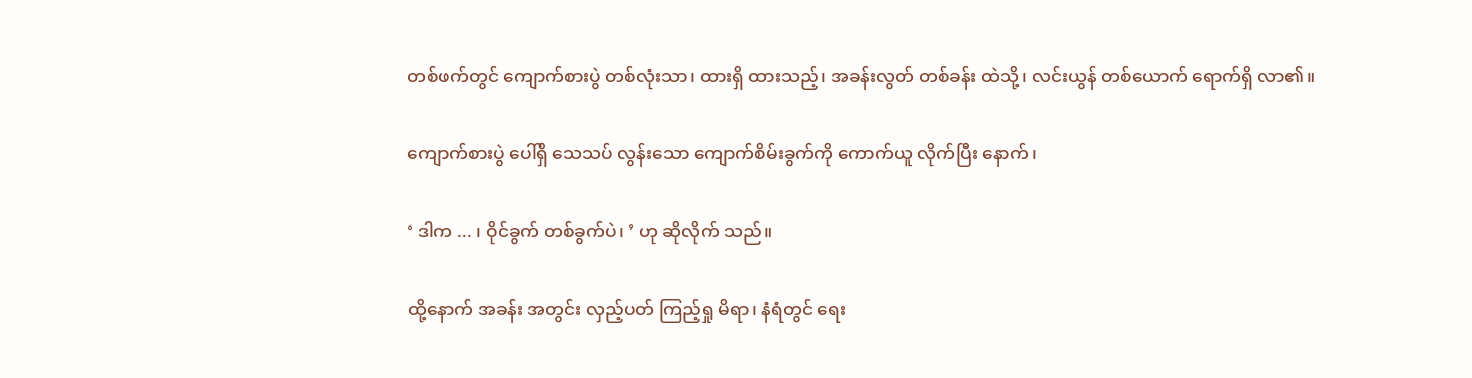တစ်ဖက်တွင် ကျောက်စားပွဲ တစ်လုံးသာ၊ ထားရှိ ထားသည့်၊ အခန်းလွတ် တစ်ခန်း ထဲသို့၊ လင်းယွန် တစ်ယောက် ရောက်ရှိ လာ၏။

ကျောက်စားပွဲ ပေါ်ရှိ သေသပ် လွန်းသော ကျောက်စိမ်းခွက်ကို ကောက်ယူ လိုက်ပြီး နောက်၊

‘ ဒါက ... ၊ ဝိုင်ခွက် တစ်ခွက်ပဲ၊ ’ ဟု ဆိုလိုက် သည်။

ထို့နောက် အခန်း အတွင်း လှည့်ပတ် ကြည့်ရှု မိရာ၊ နံရံတွင် ရေး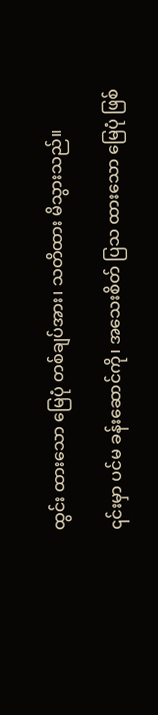ထွင်း ထားသော မြေပုံ တစ်ချပ်အား၊ သတိထား မိသွားသည်။

၎င်းမှာ ပင်မ ခန်းဆောင်ကို၊ အသေးစိတ် ပြသ ထားသော မြေပုံ ဖြစ်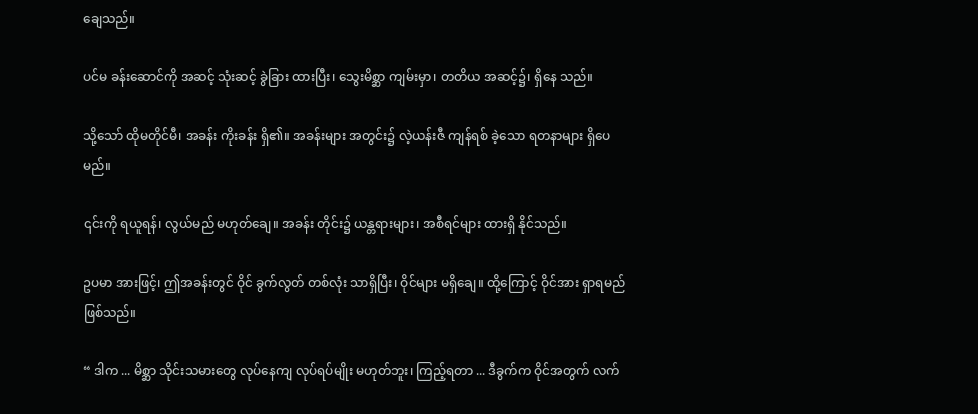ချေသည်။

ပင်မ ခန်းဆောင်ကို အဆင့် သုံးဆင့် ခွဲခြား ထားပြီး၊ သွေးမိစ္ဆာ ကျမ်းမှာ၊ တတိယ အဆင့်၌၊ ရှိနေ သည်။

သို့သော် ထိုမတိုင်မီ၊ အခန်း ကိုးခန်း ရှိ၏။ အခန်းများ အတွင်း၌ လဲ့ယန်းဇီ ကျန်ရစ် ခဲ့သော ရတနာများ ရှိပေမည်။

၎င်းကို ရယူရန်၊ လွယ်မည် မဟုတ်ချေ။ အခန်း တိုင်း၌ ယန္တရားများ၊ အစီရင်များ ထားရှိ နိုင်သည်။

ဥပမာ အားဖြင့်၊ ဤအခန်းတွင် ဝိုင် ခွက်လွတ် တစ်လုံး သာရှိပြီး၊ ဝိုင်များ မရှိချေ။ ထို့ကြောင့် ဝိုင်အား ရှာရမည် ဖြစ်သည်။

“ ဒါက ... မိစ္ဆာ သိုင်းသမားတွေ လုပ်နေကျ လုပ်ရပ်မျိုး မဟုတ်ဘူး၊ ကြည့်ရတာ ... ဒီခွက်က ဝိုင်အတွက် လက်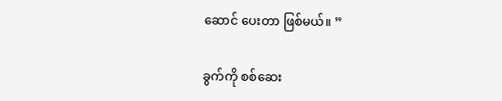ဆောင် ပေးတာ ဖြစ်မယ်။ ”

ခွက်ကို စစ်ဆေး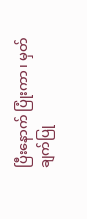ပြီးနောက် ပြုံးကာ၊ မှတ်ချက်ပြု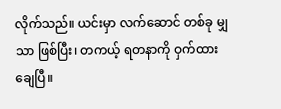လိုက်သည်။ ယင်းမှာ လက်ဆောင် တစ်ခု မျှသာ ဖြစ်ပြီး၊ တကယ့် ရတနာကို ဝှက်ထား ချေပြီ။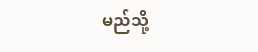မည်သို့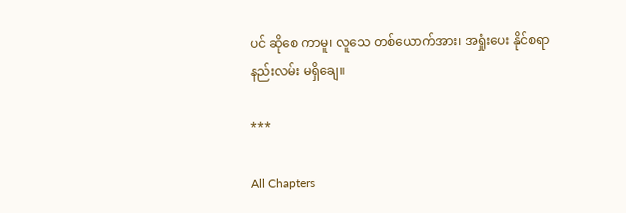ပင် ဆိုစေ ကာမူ၊ လူသေ တစ်ယောက်အား၊ အရှုံးပေး နိုင်စရာ နည်းလမ်း မရှိချေ။

***

All Chapters